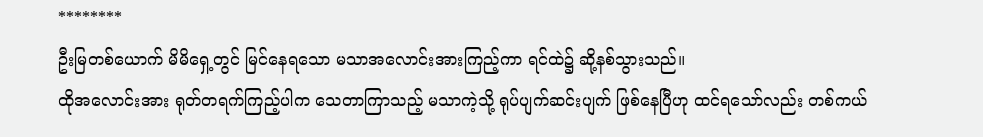********
ဦးမြတစ်ယောက် မိမိရှေ့တွင် မြင်နေရသော မသာအလောင်းအားကြည့်ကာ ရင်ထဲ၌ ဆို့နစ်သွားသည်။
ထိုအလောင်းအား ရုတ်တရက်ကြည့်ပါက သေတာကြာသည့် မသာကဲ့သို့ ရုပ်ပျက်ဆင်းပျက် ဖြစ်နေပြီဟု ထင်ရသော်လည်း တစ်ကယ်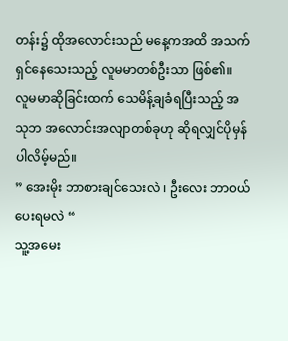တန်း၌ ထိုအလောင်းသည် မနေ့ကအထိ အသက်ရှင်နေသေးသည့် လူမမာတစ်ဦးသာ ဖြစ်၏။
လူမမာဆိုခြင်းထက် သေမိန့်ချခံရပြီးသည့် အသုဘ အလောင်းအလျာတစ်ခုဟု ဆိုရလျှင်ပိုမှန်ပါလိမ့်မည်။
” အေးမိုး ဘာစားချင်သေးလဲ ၊ ဦးလေး ဘာ၀ယ်ပေးရမလဲ “
သူ့အမေး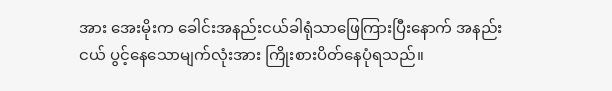အား အေးမိုးက ခေါင်းအနည်းငယ်ခါရုံသာဖြေကြားပြီးနောက် အနည်းငယ် ပွင့်နေသောမျက်လုံးအား ကြိုးစားပိတ်နေပုံရသည်။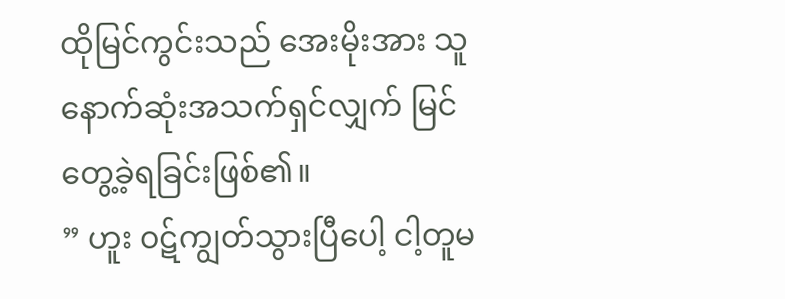ထိုမြင်ကွင်းသည် အေးမိုးအား သူနောက်ဆုံးအသက်ရှင်လျှက် မြင်တွေ့ခဲ့ရခြင်းဖြစ်၏။
” ဟူး ၀ဋ်ကျွတ်သွားပြီပေါ့ ငါ့တူမ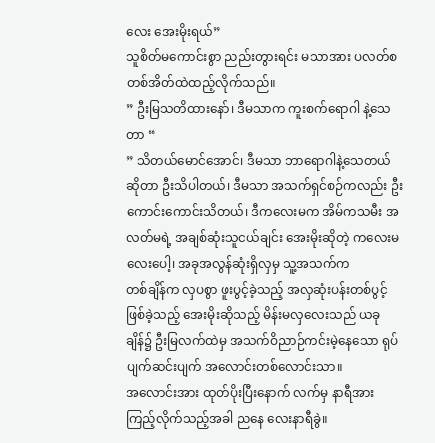လေး အေးမိုးရယ်”
သူစိတ်မကောင်းစွာ ညည်းတွားရင်း မသာအား ပလတ်စတစ်အိတ်ထဲထည့်လိုက်သည်။
” ဦးမြသတိထားနော်၊ ဒီမသာက ကူးစက်ရောဂါ နဲ့သေတာ “
” သိတယ်မောင်အောင်၊ ဒီမသာ ဘာရောဂါနဲ့သေတယ်ဆိုတာ ဦးသိပါတယ်၊ ဒီမသာ အသက်ရှင်စဉ်ကလည်း ဦးကောင်းကောင်းသိတယ်၊ ဒီကလေးမက အိမ်ကသမီး အလတ်မရဲ့ အချစ်ဆုံးသူငယ်ချင်း အေးမိုးဆိုတဲ့ ကလေးမလေးပေါ့၊ အခုအလွန်ဆုံးရှိလှမှ သူ့အသက်က
တစ်ချိန်က လှပစွာ ဖူးပွင့်ခဲ့သည့် အလှဆုံးပန်းတစ်ပွင့်ဖြစ်ခဲ့သည့် အေးမိုးဆိုသည့် မိန်းမလှလေးသည် ယခုချိန်၌ ဦးမြလက်ထဲမှ အသက်ဝိညာဉ်ကင်းမဲ့နေသော ရုပ်ပျက်ဆင်းပျက် အလောင်းတစ်လောင်းသာ။
အလောင်းအား ထုတ်ပိုးပြီးနောက် လက်မှ နာရီအားကြည့်လိုက်သည့်အခါ ညနေ လေးနာရီခွဲ။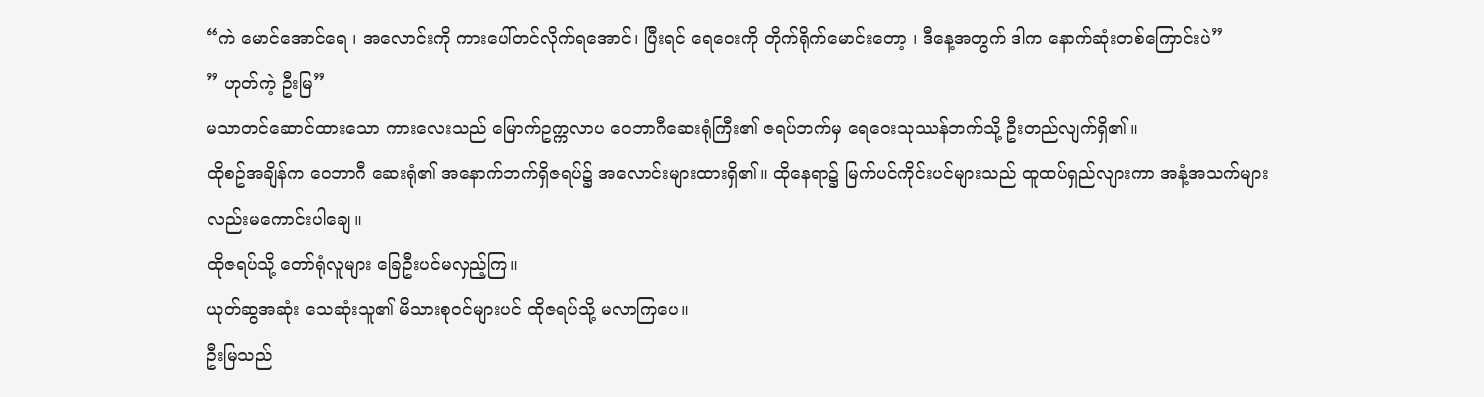“ကဲ မောင်အောင်ရေ ၊ အလောင်းကို ကားပေါ်တင်လိုက်ရအောင်၊ ပြီးရင် ရေဝေးကို တိုက်ရိုက်မောင်းတော့ ၊ ဒီနေ့အတွက် ဒါက နောက်ဆုံးတစ်ကြောင်းပဲ”
” ဟုတ်ကဲ့ ဦးမြ”
မသာတင်ဆောင်ထားသော ကားလေးသည် မြောက်ဥက္ကလာပ ဝေဘာဂီဆေးရုံကြီး၏ ဇရပ်ဘက်မှ ရေဝေးသုဿန်ဘက်သို့ ဦးတည်လျက်ရှိ၏။
ထိုစဥ်အချိန်က ဝေဘာဂီ ဆေးရုံ၏ အနောက်ဘက်ရှိဇရပ်၌ အလောင်းများထားရှိ၏။ ထိုနေရာ၌ မြက်ပင်ကိုင်းပင်များသည် ထူထပ်ရှည်လျားကာ အနံ့အသက်များလည်းမကောင်းပါချေ။
ထိုဇရပ်သို့ တော်ရုံလူများ ခြေဦးပင်မလှည့်ကြ။
ယုတ်ဆွအဆုံး သေဆုံးသူ၏ မိသားစု၀င်များပင် ထိုဇရပ်သို့ မလာကြပေ။
ဦးမြသည်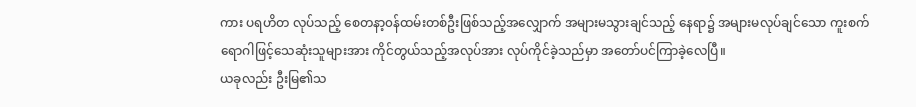ကား ပရဟိတ လုပ်သည့် စေတနာ့၀န်ထမ်းတစ်ဦးဖြစ်သည့်အလျှောက် အများမသွားချင်သည့် နေရာ၌ အများမလုပ်ချင်သော ကူးစက်ရောဂါဖြင့်သေဆုံးသူများအား ကိုင်တွယ်သည့်အလုပ်အား လုပ်ကိုင်ခဲ့သည်မှာ အတော်ပင်ကြာခဲ့လေပြီ။
ယခုလည်း ဦးမြ၏သ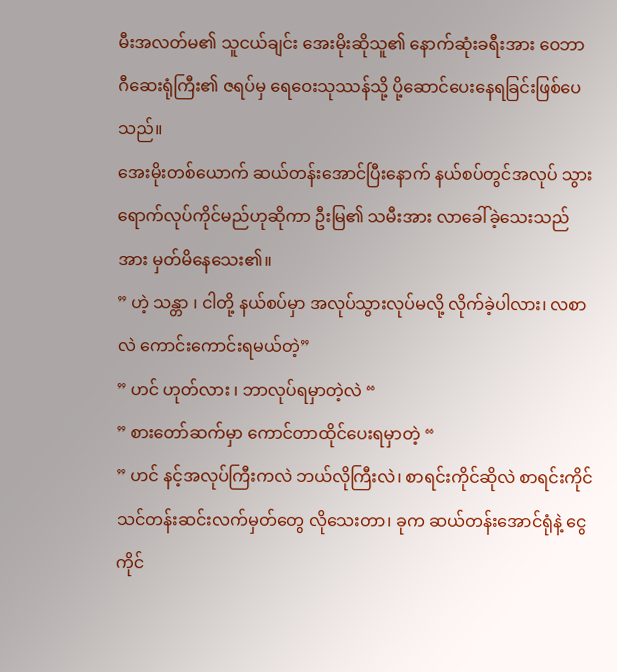မီးအလတ်မ၏ သူငယ်ချင်း အေးမိုးဆိုသူ၏ နောက်ဆုံးခရီးအား ဝေဘာဂီဆေးရုံကြီး၏ ဇရပ်မှ ရေဝေးသုဿန်သို့ ပို့ဆောင်ပေးနေရခြင်းဖြစ်ပေသည်။
အေးမိုးတစ်ယောက် ဆယ်တန်းအောင်ပြီးနောက် နယ်စပ်တွင်အလုပ် သွားရောက်လုပ်ကိုင်မည်ဟုဆိုကာ ဦးမြ၏ သမီးအား လာခေါ်ခဲ့သေးသည်အား မှတ်မိနေသေး၏။
” ဟဲ့ သန္တာ ၊ ငါတို့ နယ်စပ်မှာ အလုပ်သွားလုပ်မလို့ လိုက်ခဲ့ပါလား၊ လစာလဲ ကောင်းကောင်းရမယ်တဲ့”
” ဟင် ဟုတ်လား ၊ ဘာလုပ်ရမှာတဲ့လဲ “
” စားတော်ဆက်မှာ ကောင်တာထိုင်ပေးရမှာတဲ့ “
” ဟင် နင့်အလုပ်ကြီးကလဲ ဘယ်လိုကြီးလဲ၊ စာရင်းကိုင်ဆိုလဲ စာရင်းကိုင်သင်တန်းဆင်းလက်မှတ်တွေ လိုသေးတာ၊ ခုက ဆယ်တန်းအောင်ရုံနဲ့ ငွေကိုင်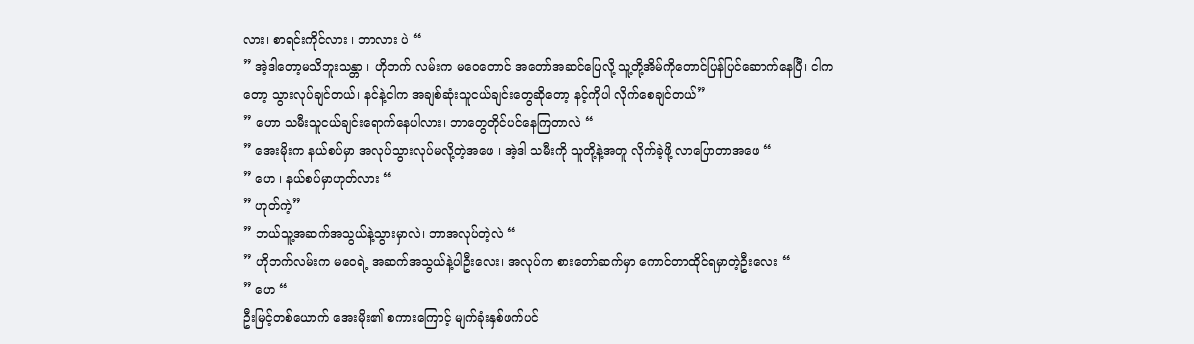လား၊ စာရင်းကိုင်လား ၊ ဘာလား ပဲ “
” အဲ့ဒါတော့မသိဘူးသန္တာ ၊ ဟိုဘက် လမ်းက မဝေတောင် အတော်အဆင်ပြေလို့ သူ့တို့အိမ်ကိုတောင်ပြန်ပြင်ဆောက်နေပြီ၊ ငါကတော့ သွားလုပ်ချင်တယ်၊ နင်နဲ့ငါက အချစ်ဆုံးသူငယ်ချင်းတွေဆိုတော့ နင့်ကိုပါ လိုက်စေချင်တယ်”
” ဟော သမီးသူငယ်ချင်းရောက်နေပါလား၊ ဘာတွေတိုင်ပင်နေကြတာလဲ “
” အေးမိုးက နယ်စပ်မှာ အလုပ်သွားလုပ်မလို့တဲ့အဖေ ၊ အဲ့ဒါ သမီးကို သူတို့နဲ့အတူ လိုက်ခဲ့ဖို့ လာပြောတာအဖေ “
” ဟေ ၊ နယ်စပ်မှာဟုတ်လား “
” ဟုတ်ကဲ့”
” ဘယ်သူ့အဆက်အသွယ်နဲ့သွားမှာလဲ၊ ဘာအလုပ်တဲ့လဲ “
” ဟိုဘက်လမ်းက မဝေရဲ့ အဆက်အသွယ်နဲ့ပါဦးလေး၊ အလုပ်က စားတော်ဆက်မှာ ကောင်တာထိုင်ရမှာတဲ့ဦးလေး “
” ဟေ “
ဦးမြင့်တစ်ယောက် အေးမိုး၏ စကားကြောင့် မျက်ခုံးနှစ်ဖက်ပင်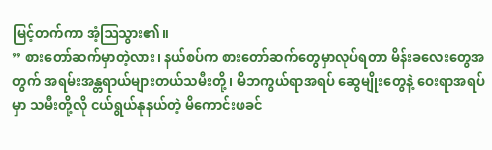မြင့်တက်ကာ အံ့ဩသွား၏။
” စားတော်ဆက်မှာတဲ့လား၊ နယ်စပ်က စားတော်ဆက်တွေမှာလုပ်ရတာ မိန်းခလေးတွေအတွက် အရမ်းအန္တရာယ်များတယ်သမီးတို့၊ မိဘကွယ်ရာအရပ် ဆွေမျိုးတွေနဲ့ ဝေးရာအရပ်မှာ သမီးတို့လို ငယ်ရွယ်နုနယ်တဲ့ မိကောင်းဖခင်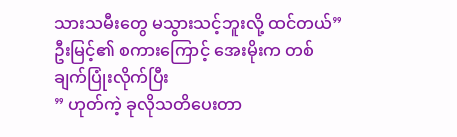သားသမီးတွေ မသွားသင့်ဘူးလို့ ထင်တယ်”
ဦးမြင့်၏ စကားကြောင့် အေးမိုးက တစ်ချက်ပြုံးလိုက်ပြီး
” ဟုတ်ကဲ့ ခုလိုသတိပေးတာ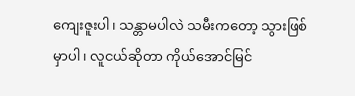ကျေးဇူးပါ၊ သန္တာမပါလဲ သမီးကတော့ သွားဖြစ်မှာပါ၊ လူငယ်ဆိုတာ ကိုယ်အောင်မြင်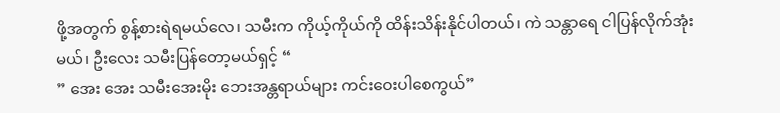ဖို့အတွက် စွန့်စားရဲရမယ်လေ၊ သမီးက ကိုယ့်ကိုယ်ကို ထိန်းသိန်းနိုင်ပါတယ်၊ ကဲ သန္တာရေ ငါပြန်လိုက်အုံးမယ်၊ ဦးလေး သမီးပြန်တော့မယ်ရှင့် “
” အေး အေး သမီးအေးမိုး ဘေးအန္တရာယ်များ ကင်းဝေးပါစေကွယ်”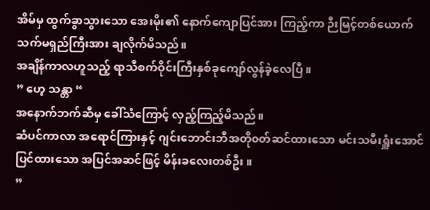အိမ်မှ ထွက်ခွာသွားသော အေးမိုး၏ နောက်ကျောပြင်အား ကြည့်ကာ ဉီးမြင့်တစ်ယောက် သက်မရှည်ကြီးအား ချလိုက်မိသည်။
အချိန်ကာလဟူသည့် ရာသီစက်ဝိုင်းကြီးနှစ်ခုကျော်လွန်ခဲ့လေပြီ။
” ဟေ့ သန္တာ “
အနောက်ဘက်ဆီမှ ခေါ်သံကြောင့် လှည့်ကြည့်မိသည်။
ဆံပင်ကာလာ အရောင်ကြားနှင့် ဂျင်းဘောင်းဘီအတို၀တ်ဆင်ထားသော မင်းသမီးရှူံးအောင်ပြင်ထားသော အပြင်အဆင်ဖြင့် မိန်းခလေးတစ်ဦး။
”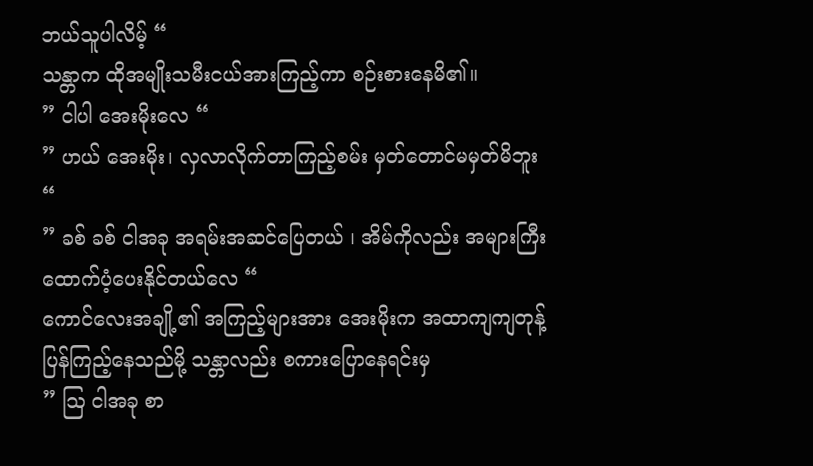ဘယ်သူပါလိမ့် “
သန္တာက ထိုအမျိုးသမီးငယ်အားကြည့်ကာ စဉ်းစားနေမိ၏။
” ငါပါ အေးမိုးလေ “
” ဟယ် အေးမိုး၊ လှလာလိုက်တာကြည့်စမ်း မှတ်တောင်မမှတ်မိဘူး “
” ခစ် ခစ် ငါအခု အရမ်းအဆင်ပြေတယ် ၊ အိမ်ကိုလည်း အများကြီးထောက်ပံ့ပေးနိုင်တယ်လေ “
ကောင်လေးအချို့၏ အကြည့်များအား အေးမိုးက အထာကျကျတုန့်ပြန်ကြည့်နေသည်မို့ သန္တာလည်း စကားပြောနေရင်းမှ
” ဩ ငါအခု စာ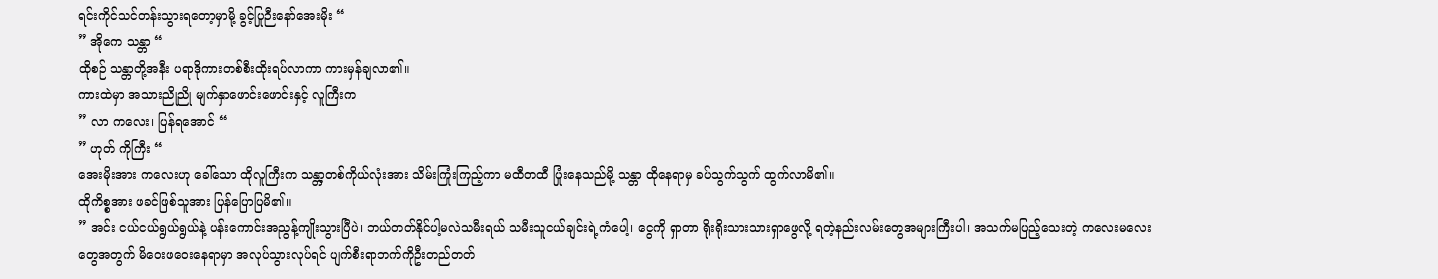ရင်းကိုင်သင်တန်းသွားရတော့မှာမို့ ခွင့်ပြုဉီးနော်အေးမိုး “
” အိုကေ သန္တာ “
ထိုစဉ် သန္တာတို့အနီး ပရာဒိုကားတစ်စီးထိုးရပ်လာကာ ကားမှန်ချလာ၏။
ကားထဲမှာ အသားညိုညို မျက်နှာဖောင်းဖောင်းနှင့် လူကြီးက
” လာ ကလေး၊ ပြန်ရအောင် “
” ဟုတ် ကိုကြီး “
အေးမိုးအား ကလေးဟု ခေါ်သော ထိုလူကြီးက သန္တာ့တစ်ကိုယ်လုံးအား သိမ်းကြုံးကြည့်ကာ မထီတထီ ပြုံးနေသည်မို့ သန္တာ ထိုနေရာမှ ခပ်သွက်သွက် ထွက်လာမိ၏။
ထိုကိစ္စအား ဖခင်ဖြစ်သူအား ပြန်ပြောပြမိ၏။
” အင်း ငယ်ငယ်ရွယ်ရွယ်နဲ့ ပန်းကောင်းအညွန့်ကျိုးသွားပြီပဲ၊ ဘယ်တတ်နိုင်ပါ့မလဲသမီးရယ် သမီးသူငယ်ချင်းရဲ့ကံပေါ့၊ ငွေကို ရှာတာ ရိုးရိုးသားသားရှာဖွေလို့ ရတဲ့နည်းလမ်းတွေအများကြီးပါ၊ အသက်မပြည့်သေးတဲ့ ကလေးမလေးတွေအတွက် မိဝေးဖဝေးနေရာမှာ အလုပ်သွားလုပ်ရင် ပျက်စီးရာဘက်ကိုဦးတည်တတ်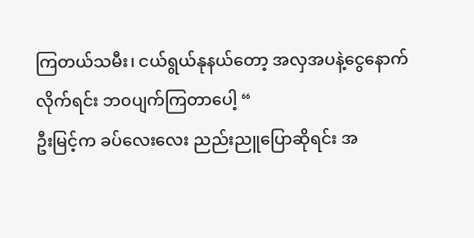ကြတယ်သမီး၊ ငယ်ရွယ်နုနယ်တော့ အလှအပနဲ့ငွေနောက်လိုက်ရင်း ဘ၀ပျက်ကြတာပေါ့ “
ဦးမြင့်က ခပ်လေးလေး ညည်းညူပြောဆိုရင်း အ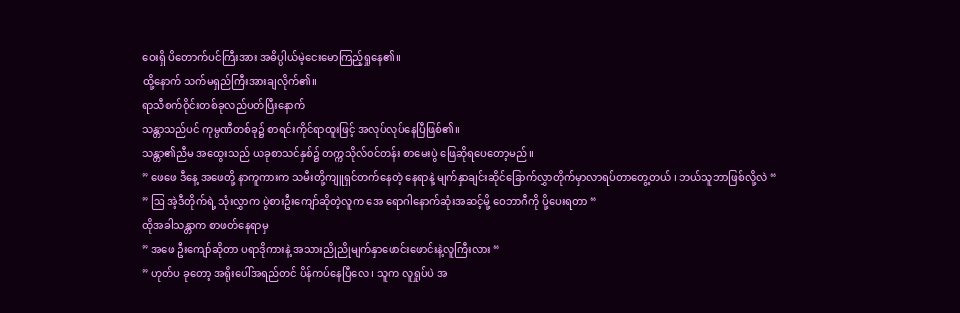ဝေးရှိ ပိတောက်ပင်ကြီးအား အဓိပ္ပါယ်မဲ့ငေးမောကြည့်ရှုနေ၏။
ထို့နောက် သက်မရှည်ကြီးအားချလိုက်၏။
ရာသီစက်ဝိုင်းတစ်ခုလည်ပတ်ပြီးနောက်
သန္တာသည်ပင် ကုမ္ပဏီတစ်ခု၌ စာရင်းကိုင်ရာထူးဖြင့် အလုပ်လုပ်နေပြီဖြစ်၏။
သန္တာ၏ညီမ အထွေးသည် ယခုစာသင်နှစ်၌ တက္ကသိုလ်၀င်တန်း စာမေးပွဲ ဖြေဆိုရပေတော့မည်။
” ဖေဖေ ဒီနေ့ အဖေတို့ နာကူကားက သမီးတို့ကျူရှင်တက်နေတဲ့ နေရာနဲ့ မျက်နှာချင်းဆိုင်ခြောက်လွှာတိုက်မှာလာရပ်တာတွေ့တယ် ၊ ဘယ်သူဘာဖြစ်လို့လဲ “
” ဩ အဲ့ဒီတိုက်ရဲ့ သုံးလွှာက ပွဲစားဦးကျော်ဆိုတဲ့လူက အေ ရောဂါနောက်ဆုံးအဆင့်မို့ ဝေဘာဂီကို ပို့ပေးရတာ “
ထိုအခါသန္တာက စာဖတ်နေရာမှ
” အဖေ ဦးကျော်ဆိုတာ ပရာဒိုကားနဲ့ အသားညိုညိုမျက်နှာဖောင်းဖောင်းနဲ့လူကြီးလား “
” ဟုတ်ပ ခုတော့ အရိုးပေါ်အရည်တင် ပိန်ကပ်နေပြီလေ ၊ သူက လူရှုပ်ပဲ အ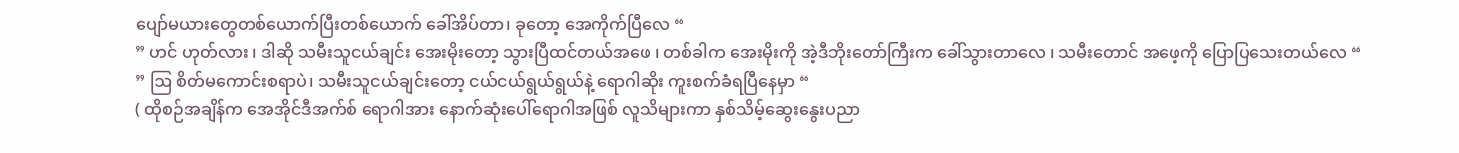ပျော်မယားတွေတစ်ယောက်ပြီးတစ်ယောက် ခေါ်အိပ်တာ၊ ခုတော့ အေကိုက်ပြီလေ “
” ဟင် ဟုတ်လား ၊ ဒါဆို သမီးသူငယ်ချင်း အေးမိုးတော့ သွားပြီထင်တယ်အဖေ ၊ တစ်ခါက အေးမိုးကို အဲ့ဒီဘိုးတော်ကြီးက ခေါ်သွားတာလေ ၊ သမီးတောင် အဖေ့ကို ပြောပြသေးတယ်လေ “
” ဩ စိတ်မကောင်းစရာပဲ၊ သမီးသူငယ်ချင်းတော့ ငယ်ငယ်ရွယ်ရွယ်နဲ့ ရောဂါဆိုး ကူးစက်ခံရပြီနေမှာ “
( ထိုစဉ်အချိန်က အေအိုင်ဒီအက်စ် ရောဂါအား နောက်ဆုံးပေါ်ရောဂါအဖြစ် လူသိများကာ နှစ်သိမ့်ဆွေးနွေးပညာ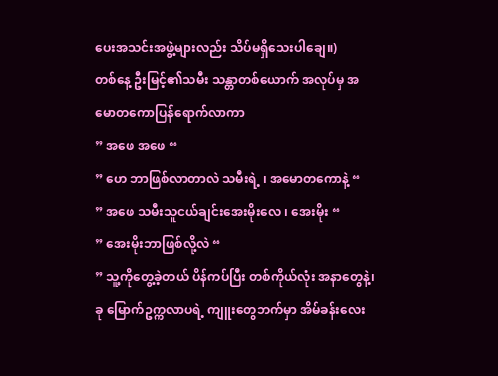ပေးအသင်းအဖွဲ့များလည်း သိပ်မရှိသေးပါချေ။)
တစ်နေ့ ဦးမြင့်၏သမီး သန္တာတစ်ယောက် အလုပ်မှ အမောတကောပြန်ရောက်လာကာ
” အဖေ အဖေ “
” ဟေ ဘာဖြစ်လာတာလဲ သမီးရဲ့ ၊ အမောတကောနဲ့ “
” အဖေ သမီးသူငယ်ချင်းအေးမိုးလေ ၊ အေးမိုး “
” အေးမိုးဘာဖြစ်လို့လဲ “
” သူ့ကိုတွေ့ခဲ့တယ် ပိန်ကပ်ပြီး တစ်ကိုယ်လုံး အနာတွေနဲ့၊ ခု မြောက်ဥက္ကလာပရဲ့ ကျူးတွေဘက်မှာ အိမ်ခန်းလေး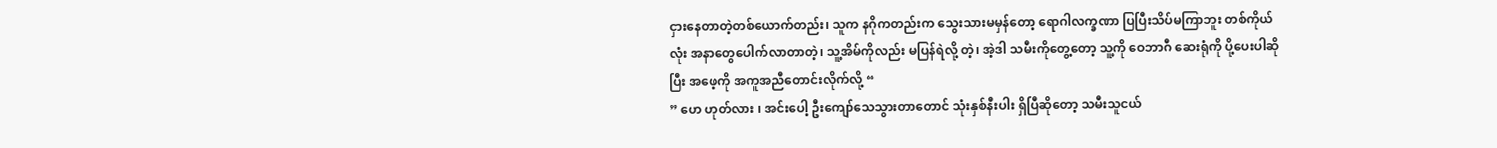ငှားနေတာတဲ့တစ်ယောက်တည်း၊ သူက နဂိုကတည်းက သွေးသားမမှန်တော့ ရောဂါလက္ခဏာ ပြပြီးသိပ်မကြာဘူး တစ်ကိုယ်လုံး အနာတွေပေါက်လာတာတဲ့၊ သူ့အိမ်ကိုလည်း မပြန်ရဲလို့ တဲ့၊ အဲ့ဒါ သမီးကိုတွေ့တော့ သူ့ကို ဝေဘာဂီ ဆေးရုံကို ပို့ပေးပါဆိုပြီး အဖေ့ကို အကူအညီတောင်းလိုက်လို့ “
” ဟေ ဟုတ်လား ၊ အင်းပေါ့ ဦးကျော်သေသွားတာတောင် သုံးနှစ်နီးပါး ရှိပြီဆိုတော့ သမီးသူငယ်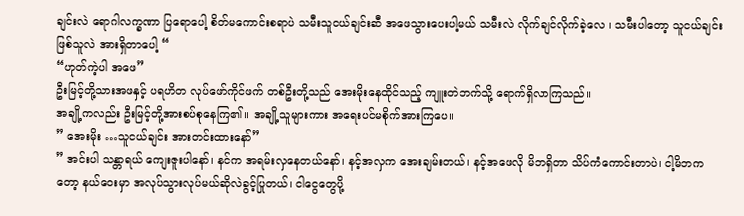ချင်းလဲ ရောဂါလက္ခဏာ ပြရောပေါ့ စိတ်မကောင်းစရာပဲ သမီးသူငယ်ချင်းဆီ အဖေသွားပေးပါ့မယ် သမီးလဲ လိုက်ချင်လိုက်ခဲ့လေ ၊ သမီးပါတော့ သူငယ်ချင်းဖြစ်သူလဲ အားရှိတာပေါ့ “
“ဟုတ်ကဲ့ပါ အဖေ”
ဦးမြင့်တို့သားအဖနှင့် ပရဟိတ လုပ်ဖော်ကိုင်ဖက် တစ်ဦးတို့သည် အေးမိုးနေထိုင်သည့် ကျူးတဲဘက်သို့ ရောက်ရှိလာကြသည်။
အချို့ကလည်း ဦးမြင့်တို့အားစပ်စုနေကြ၏။ အချို့သူများကား အရေးပင်မစိုက်အားကြပေ။
” အေးမိုး …သူငယ်ချင်း အားတင်းထားနော်”
” အင်းပါ သန္တာရယ် ကျေးဇူးပါနော်၊ နင်က အရမ်းလှနေတယ်နော်၊ နင့်အလှက အေးချမ်းတယ်၊ နင့်အဖေလို မိဘရှိတာ သိပ်ကံကောင်းတာပဲ၊ ငါ့မိဘကတော့ နယ်ဝေးမှာ အလုပ်သွားလုပ်မယ်ဆိုလဲခွင့်ပြုတယ်၊ ငါငွေတွေပို့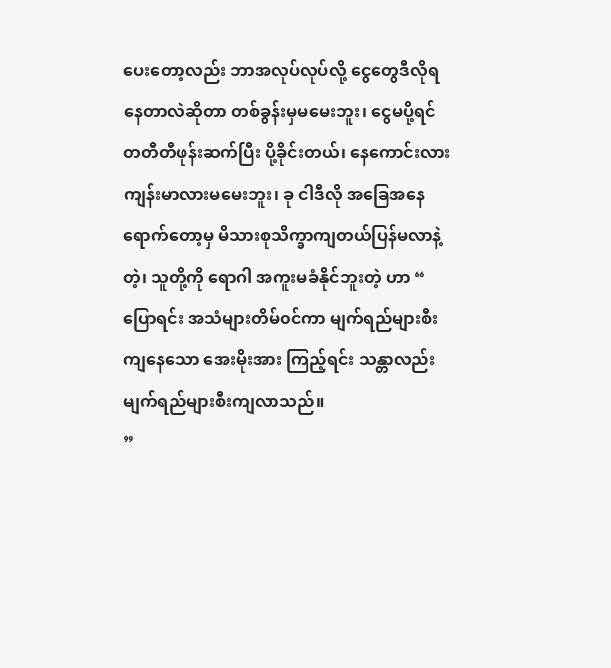ပေးတော့လည်း ဘာအလုပ်လုပ်လို့ ငွေတွေဒီလိုရနေတာလဲဆိုတာ တစ်ခွန်းမှမမေးဘူး၊ ငွေမပို့ရင် တတီတီဖုန်းဆက်ပြီး ပို့ခိုင်းတယ်၊ နေကောင်းလား ကျန်းမာလားမမေးဘူး၊ ခု ငါဒီလို အခြေအနေရောက်တော့မှ မိသားစုသိက္ခာကျတယ်ပြန်မလာနဲ့တဲ့၊ သူတို့ကို ရောဂါ အကူးမခံနိုင်ဘူးတဲ့ ဟာ “
ပြောရင်း အသံများတိမ်၀င်ကာ မျက်ရည်များစီးကျနေသော အေးမိုးအား ကြည့်ရင်း သန္တာလည်း မျက်ရည်များစီးကျလာသည်။
”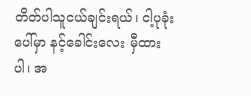တိတ်ပါသူငယ်ချင်းရယ်၊ ငါ့ပုခုံးပေါ်မှာ နင့်ခေါင်းလေး မှီထားပါ၊ အ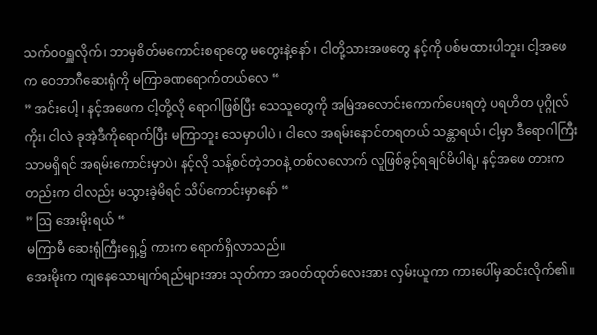သက်၀၀ရှူလိုက်၊ ဘာမှစိတ်မကောင်းစရာတွေ မတွေးနဲ့နော် ၊ ငါတို့သားအဖတွေ နင့်ကို ပစ်မထားပါဘူး၊ ငါ့အဖေက ဝေဘာဂီဆေးရုံကို မကြာခဏရောက်တယ်လေ “
” အင်းပေါ့ ၊ နင့်အဖေက ငါ့တို့လို ရောဂါဖြစ်ပြီး သေသူတွေကို အမြဲအလောင်းကောက်ပေးရတဲ့ ပရဟိတ ပုဂ္ဂိုလ်ကိုး၊ ငါလဲ ခုအဲ့ဒီကိုရောက်ပြီး မကြာဘူး သေမှာပါပဲ ၊ ငါလေ အရမ်းနောင်တရတယ် သန္တာရယ်၊ ငါ့မှာ ဒီရောဂါကြီးသာမရှိရင် အရမ်းကောင်းမှာပဲ၊ နင့်လို သန့်စင်တဲ့ဘ၀နဲ့ တစ်လလောက် လူဖြစ်ခွင့်ရချင်မိပါရဲ့၊ နင့်အဖေ တားကတည်းက ငါလည်း မသွားခဲ့မိရင် သိပ်ကောင်းမှာနော် “
” ဩ အေးမိုးရယ် “
မကြာမီ ဆေးရုံကြီးရှေ့၌ ကားက ရောက်ရှိလာသည်။
အေးမိုးက ကျနေသောမျက်ရည်များအား သုတ်ကာ အ၀တ်ထုတ်လေးအား လှမ်းယူကာ ကားပေါ်မှဆင်းလိုက်၏။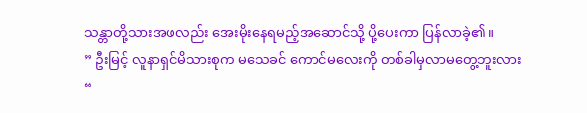သန္တာတို့သားအဖလည်း အေးမိုးနေရမည့်အဆောင်သို့ ပို့ပေးကာ ပြန်လာခဲ့၏။
” ဦးမြင့် လူနာရှင်မိသားစုက မသေခင် ကောင်မလေးကို တစ်ခါမှလာမတွေ့ဘူးလား “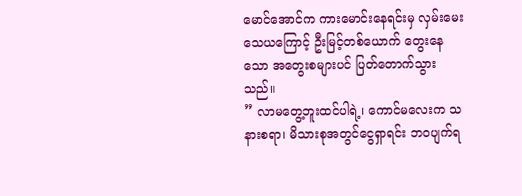မောင်အောင်က ကားမောင်းနေရင်းမှ လှမ်းမေးသေယကြောင့် ဦးမြင့်တစ်ယောက် တွေးနေသော အတွေးစများပင် ပြတ်တောက်သွားသည်။
” လာမတွေ့ဘူးထင်ပါရဲ့၊ ကောင်မလေးက သနားစရာ၊ မိသားစုအတွင်ငွေရှာရင်း ဘ၀ပျက်ရ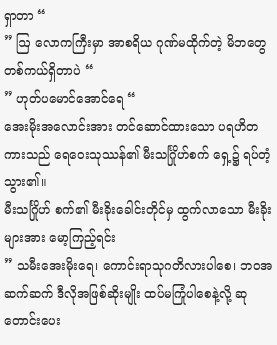ရှာတာ “
” ဩ လောကကြီးမှာ အာစရိယ ဂုဏ်မထိုက်တဲ့ မိဘတွေ တစ်ကယ်ရှိတာပဲ “
” ဟုတ်ပမောင်အောင်ရေ “
အေးမိုးအလောင်းအား တင်ဆောင်ထားသော ပရဟိတကားသည် ရေဝေးသုဿန်၏ မီးသင်္ဂြိုဟ်စက် ရှေ့၌ ရပ်တံ့သွား၏။
မီးသင်္ဂြိုဟ် စက်၏ မီးခိုးခေါင်းတိုင်မှ ထွက်လာသော မီးခိုးများအား မော့ကြည့်ရင်း
” သမီးအေးမိုးရေ၊ ကောင်းရာသုဂတိလားပါစေ၊ ဘ၀အဆက်ဆက် ဒီလိုအဖြစ်ဆိုးမျိုး ထပ်မကြုံပါစေနဲ့လို့ ဆုတောင်းပေး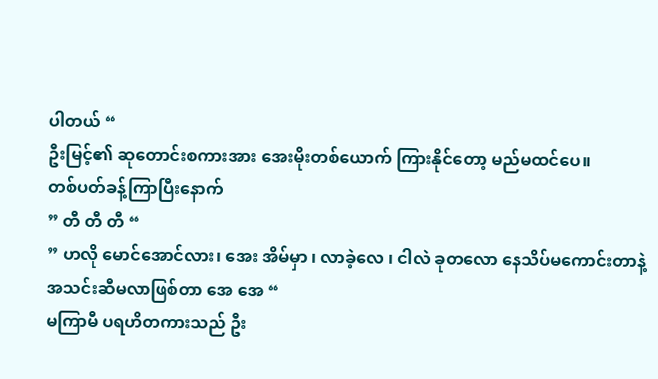ပါတယ် “
ဦးမြင့်၏ ဆုတောင်းစကားအား အေးမိုးတစ်ယောက် ကြားနိုင်တော့ မည်မထင်ပေ။
တစ်ပတ်ခန့်ကြာပြီးနောက်
” တီ တီ တီ “
” ဟလို မောင်အောင်လား၊ အေး အိမ်မှာ ၊ လာခဲ့လေ ၊ ငါလဲ ခုတလော နေသိပ်မကောင်းတာနဲ့ အသင်းဆီမလာဖြစ်တာ အေ အေ “
မကြာမီ ပရဟိတကားသည် ဦး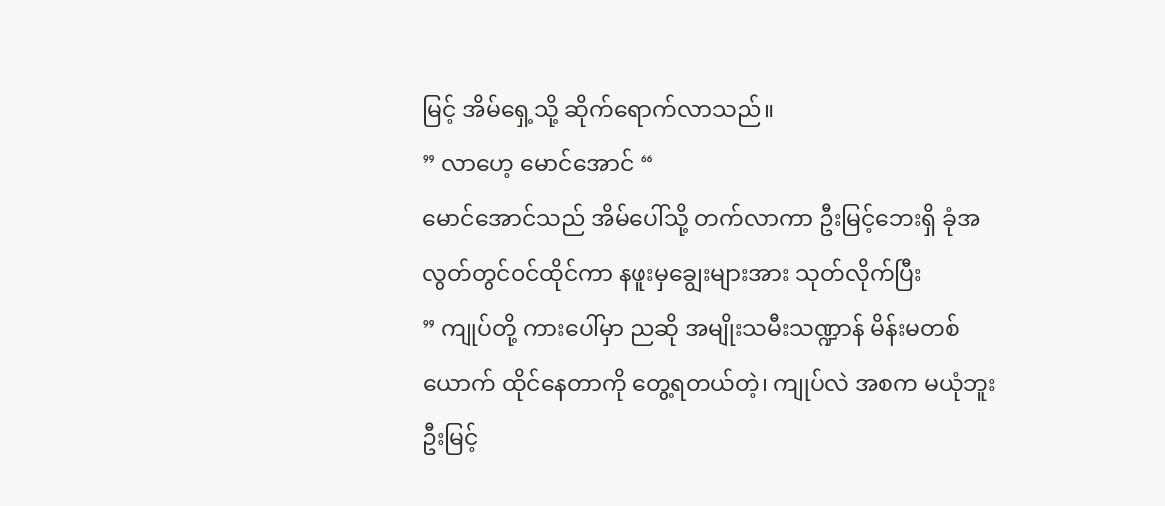မြင့် အိမ်ရှေ့သို့ ဆိုက်ရောက်လာသည်။
” လာဟေ့ မောင်အောင် “
မောင်အောင်သည် အိမ်ပေါ်သို့ တက်လာကာ ဦးမြင့်ဘေးရှိ ခုံအလွတ်တွင်၀င်ထိုင်ကာ နဖူးမှချွေးများအား သုတ်လိုက်ပြီး
” ကျုပ်တို့ ကားပေါ်မှာ ညဆို အမျိုးသမီးသဏ္ဍာန် မိန်းမတစ်ယောက် ထိုင်နေတာကို တွေ့ရတယ်တဲ့၊ ကျုပ်လဲ အစက မယုံဘူး ဦးမြင့်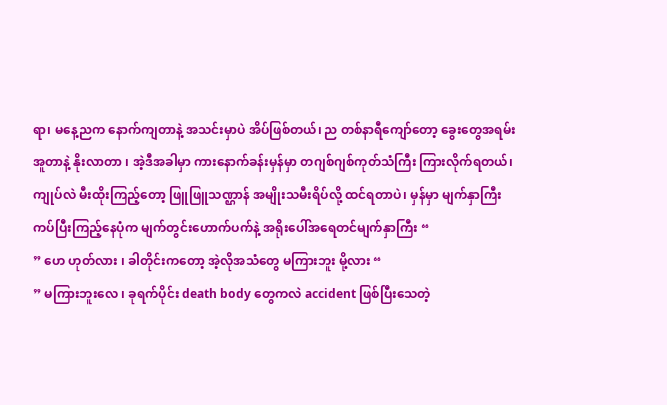ရာ၊ မနေ့ညက နောက်ကျတာနဲ့ အသင်းမှာပဲ အိပ်ဖြစ်တယ်၊ ည တစ်နာရီကျော်တော့ ခွေးတွေအရမ်းအူတာနဲ့ နိုးလာတာ ၊ အဲ့ဒီအခါမှာ ကားနောက်ခန်းမှန်မှာ တဂျစ်ဂျစ်ကုတ်သံကြီး ကြားလိုက်ရတယ်၊ ကျုပ်လဲ မီးထိုးကြည့်တော့ ဖြူဖြူသဏ္ဌာန် အမျိုးသမီးရိပ်လို့ ထင်ရတာပဲ၊ မှန်မှာ မျက်နှာကြီးကပ်ပြီးကြည့်နေပုံက မျက်တွင်းဟောက်ပက်နဲ့ အရိုးပေါ်အရေတင်မျက်နှာကြီး “
” ဟေ ဟုတ်လား ၊ ခါတိုင်းကတော့ အဲ့လိုအသံတွေ မကြားဘူး မို့လား “
” မကြားဘူးလေ ၊ ခုရက်ပိုင်း death body တွေကလဲ accident ဖြစ်ပြီးသေတဲ့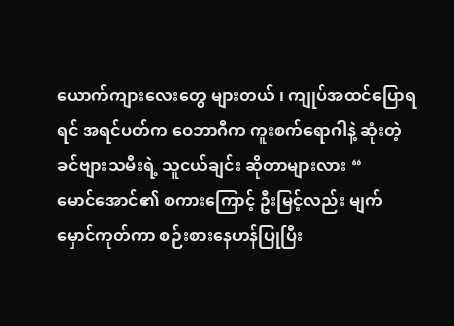ယောက်ကျားလေးတွေ များတယ် ၊ ကျုပ်အထင်ပြောရရင် အရင်ပတ်က ဝေဘာဂီက ကူးစက်ရောဂါနဲ့ ဆုံးတဲ့ ခင်ဗျားသမီးရဲ့ သူငယ်ချင်း ဆိုတာများလား “
မောင်အောင်၏ စကားကြောင့် ဦးမြင့်လည်း မျက်မှောင်ကုတ်ကာ စဉ်းစားနေဟန်ပြုပြီး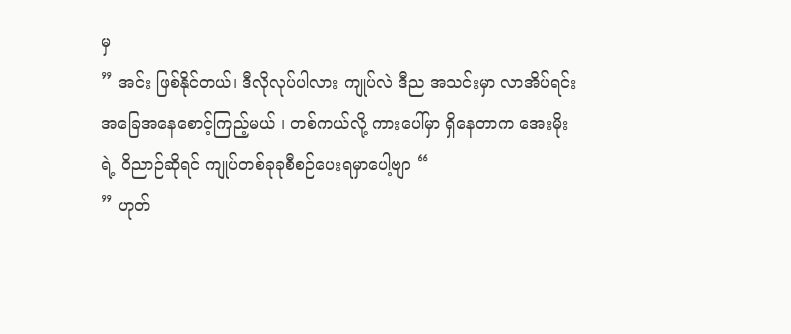မှ
” အင်း ဖြစ်နိုင်တယ်၊ ဒီလိုလုပ်ပါလား ကျုပ်လဲ ဒီည အသင်းမှာ လာအိပ်ရင်း အခြေအနေစောင့်ကြည့်မယ် ၊ တစ်ကယ်လို့ ကားပေါ်မှာ ရှိနေတာက အေးမိုးရဲ့ ဝိညာဉ်ဆိုရင် ကျုပ်တစ်ခုခုစီစဉ်ပေးရမှာပေါ့ဗျာ “
” ဟုတ်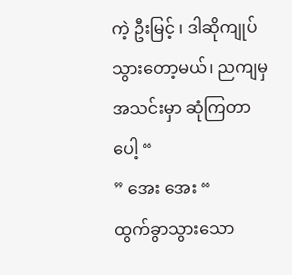ကဲ့ ဦးမြင့် ၊ ဒါဆိုကျုပ်သွားတော့မယ်၊ ညကျမှ အသင်းမှာ ဆုံကြတာပေါ့ “
” အေး အေး “
ထွက်ခွာသွားသော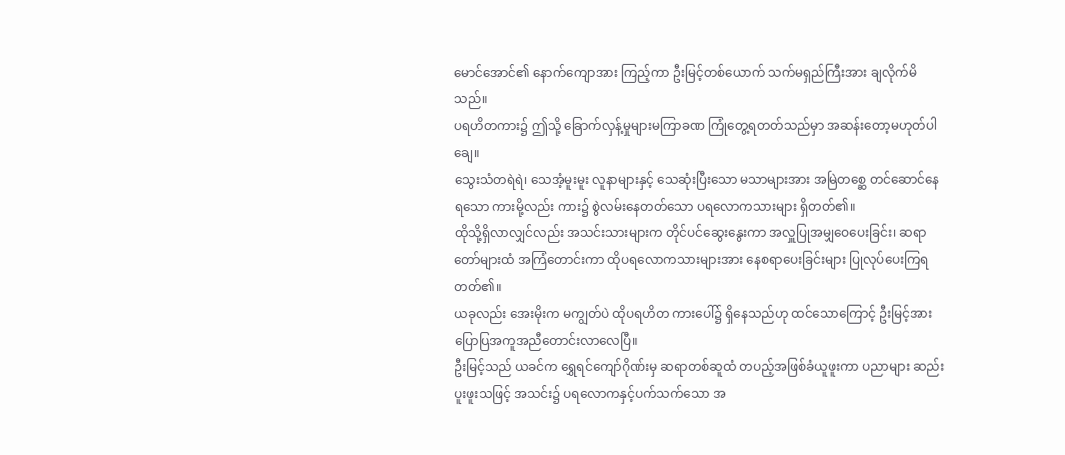မောင်အောင်၏ နောက်ကျောအား ကြည့်ကာ ဦးမြင့်တစ်ယောက် သက်မရှည်ကြီးအား ချလိုက်မိသည်။
ပရဟိတကား၌ ဤသို့ ခြောက်လှန့်မှုများမကြာခဏ ကြုံတွေ့ရတတ်သည်မှာ အဆန်းတော့မဟုတ်ပါချေ။
သွေးသံတရဲရဲ၊ သေအံ့မူးမူး လူနာများနှင့် သေဆုံးပြီးသော မသာများအား အမြဲတစ္ဆေ တင်ဆောင်နေရသော ကားမို့လည်း ကား၌ စွဲလမ်းနေတတ်သော ပရလောကသားများ ရှိတတ်၏။
ထိုသို့ရှိလာလျှင်လည်း အသင်းသားများက တိုင်ပင်ဆွေးနွေးကာ အလှူပြုအမျှဝေပေးခြင်း၊ ဆရာတော်များထံ အကြံတောင်းကာ ထိုပရလောကသားများအား နေစရာပေးခြင်းများ ပြုလုပ်ပေးကြရတတ်၏။
ယခုလည်း အေးမိုးက မကျွတ်ပဲ ထိုပရဟိတ ကားပေါ်၌ ရှိနေသည်ဟု ထင်သောကြောင့် ဦးမြင့်အား ပြောပြအကူအညီတောင်းလာလေပြီ။
ဦးမြင့်သည် ယခင်က ရွှေရင်ကျော်ဂိုဏ်းမှ ဆရာတစ်ဆူထံ တပည့်အဖြစ်ခံယူဖူးကာ ပညာများ ဆည်းပူးဖူးသဖြင့် အသင်း၌ ပရလောကနှင့်ပက်သက်သော အ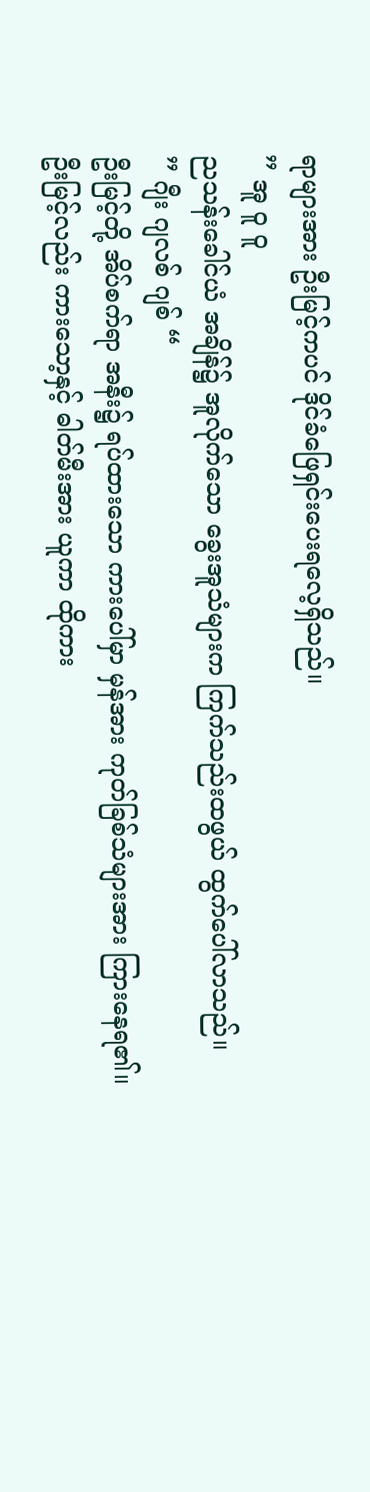ရာများအား ဦးမြင့်ကပင် ဒိုင်ခံဖြေရှင်းပေးရလေ့ရှိသည်။
” အူ ဝူ ဝူ
ညသန်းခေါင်ယံ အချိန်၌ အူလိုက်သော ခွေးအူသံများက ကြက်သည်းထဖွယ် ထွက်ပေါ်လာသည်။
” ဂျီး ဂျလစ် ဂျစ် “
ဦးမြင့်တို့ အိပ်စက်ရာ အနီး၌ ရပ်ထားသော ကားပေါ်မှာ မှန်အား ကုတ်ခြစ်သံများအား ကြားနေရ၏။
ဦးမြင့်လည်း ကားသော့နှင့် ဓါတ်မီးအား ယူကာ ထိုကား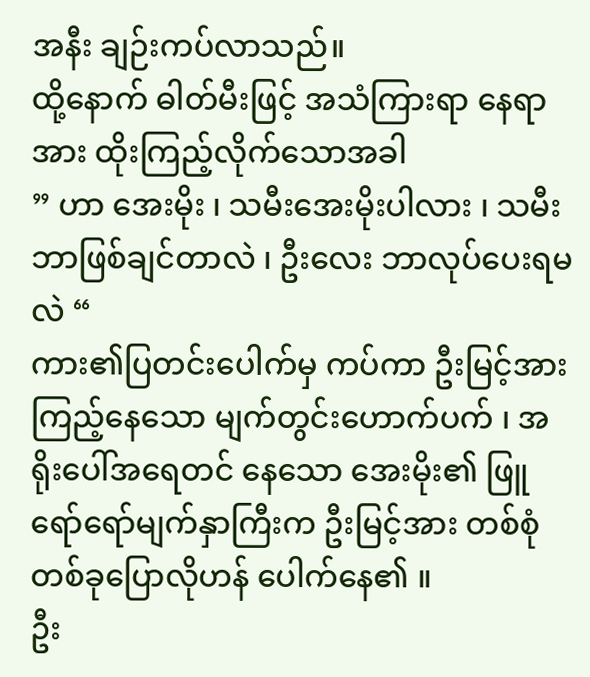အနီး ချဉ်းကပ်လာသည်။
ထို့နောက် ဓါတ်မီးဖြင့် အသံကြားရာ နေရာအား ထိုးကြည့်လိုက်သောအခါ
” ဟာ အေးမိုး ၊ သမီးအေးမိုးပါလား ၊ သမီး ဘာဖြစ်ချင်တာလဲ ၊ ဦးလေး ဘာလုပ်ပေးရမလဲ “
ကား၏ပြတင်းပေါက်မှ ကပ်ကာ ဦးမြင့်အား ကြည့်နေသော မျက်တွင်းဟောက်ပက် ၊ အရိုးပေါ်အရေတင် နေသော အေးမိုး၏ ဖြူရော်ရော်မျက်နှာကြီးက ဦးမြင့်အား တစ်စုံတစ်ခုပြောလိုဟန် ပေါက်နေ၏ ။
ဦး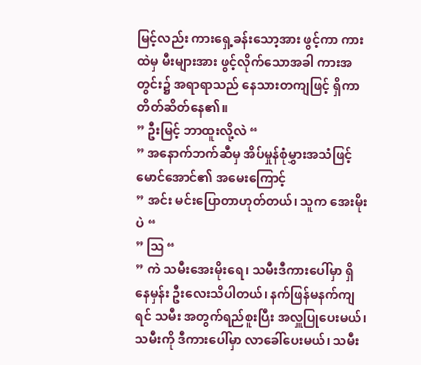မြင့်လည်း ကားရှေ့ခန်းသော့အား ဖွင့်ကာ ကားထဲမှ မီးများအား ဖွင့်လိုက်သောအခါ ကားအတွင်း၌ အရာရာသည် နေသားတကျဖြင့် ရှိကာ တိတ်ဆိတ်နေ၏။
” ဦးမြင့် ဘာထူးလို့လဲ “
” အနောက်ဘက်ဆီမှ အိပ်မှုန်စုံမွှားအသံဖြင့် မောင်အောင်၏ အမေးကြောင့်
” အင်း မင်းပြောတာဟုတ်တယ်၊ သူက အေးမိုးပဲ “
” ဩ “
” ကဲ သမီးအေးမိုးရေ၊ သမီးဒီကားပေါ်မှာ ရှိနေမှန်း ဦးလေးသိပါတယ်၊ နက်ဖြန်မနက်ကျရင် သမီး အတွက်ရည်စူးပြီး အလှူပြုပေးမယ်၊ သမီးကို ဒီကားပေါ်မှာ လာခေါ်ပေးမယ်၊ သမီး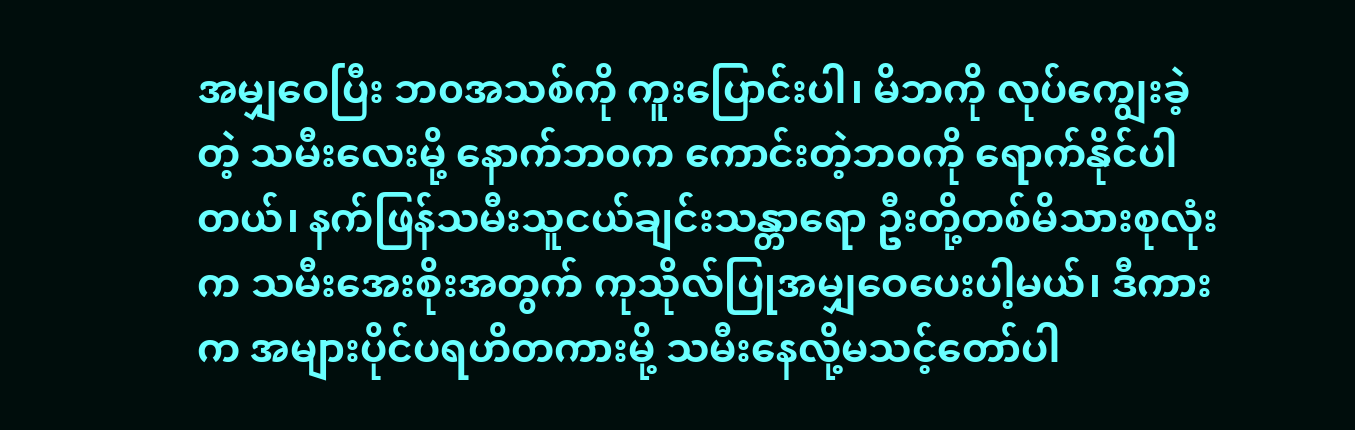အမျှဝေပြီး ဘ၀အသစ်ကို ကူးပြောင်းပါ၊ မိဘကို လုပ်ကျွေးခဲ့တဲ့ သမီးလေးမို့ နောက်ဘ၀က ကောင်းတဲ့ဘ၀ကို ရောက်နိုင်ပါတယ်၊ နက်ဖြန်သမီးသူငယ်ချင်းသန္တာရော ဦးတို့တစ်မိသားစုလုံးက သမီးအေးစိုးအတွက် ကုသိုလ်ပြုအမျှဝေပေးပါ့မယ်၊ ဒီကားက အများပိုင်ပရဟိတကားမို့ သမီးနေလို့မသင့်တော်ပါ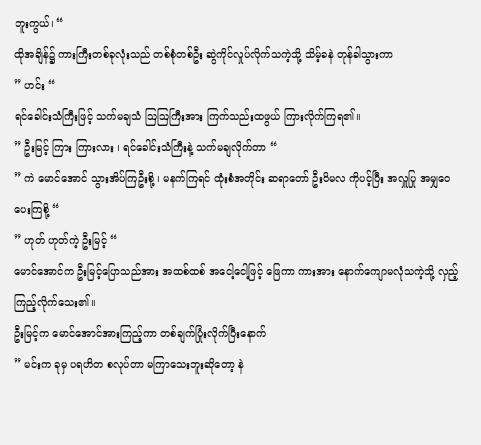ဘူးကွယ်၊ “
ထိုအချိန်၌ ကားကြီးတစ်ခုလုံးသည် တစ်စုံတစ်ဦး ဆွဲကိုင်လှုပ်လိုက်သကဲ့သို့ သိမ့်ခနဲ တုန်ခါသွားကာ
” ဟင်း “
ရင်ခေါင်းသံကြီးဖြင့် သက်မချသံ ဩဩကြီးအား ကြက်သည်းထဖွယ် ကြားလိုက်ကြရ၏။
” ဦးမြင့် ကြား ကြားလား ၊ ရင်ခေါင်းသံကြီးနဲ့ သက်မချလိုက်တာ “
” ကဲ မောင်အောင် သွားအိပ်ကြဦးစို့ ၊ မနက်ကြရင် ထုံးစံအတိုင်း ဆရာတော် ဦးဝိမလ ကိုပင့်ပြီး အလှူပြု အမျှဝေပေးကြစို့ “
” ဟုတ် ဟုတ်ကဲ့ ဦးမြင့် “
မောင်အောင်က ဦးမြင့်ပြောသည်အား အထစ်ထစ် အငေါ့ငေါ့ဖြင့် ဖြေကာ ကားအား နောက်ကျောမလုံသကဲ့သို့ လှည့်ကြည့်လိုက်သေး၏။
ဦးမြင့်က မောင်အောင်အားကြည့်ကာ တစ်ချက်ပြုံးလိုက်ပြီးနောက်
” မင်းက ခုမှ ပရဟိတ စလုပ်တာ မကြာသေးဘူးဆိုတော့ နဲ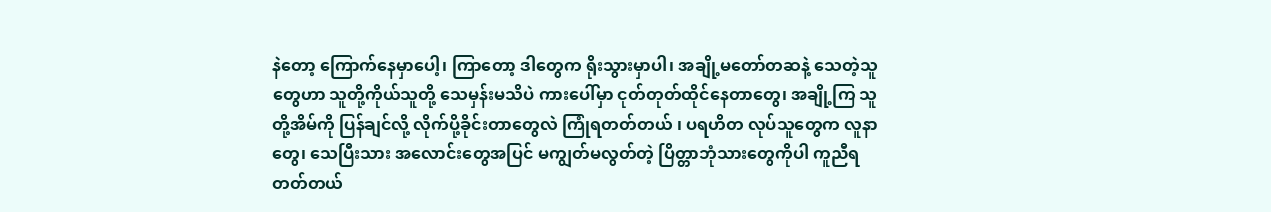နဲတော့ ကြောက်နေမှာပေါ့၊ ကြာတော့ ဒါတွေက ရိုးသွားမှာပါ၊ အချို့မတော်တဆနဲ့ သေတဲ့သူတွေဟာ သူတို့ကိုယ်သူတို့ သေမှန်းမသိပဲ ကားပေါ်မှာ ငုတ်တုတ်ထိုင်နေတာတွေ၊ အချို့ကြ သူတို့အိမ်ကို ပြန်ချင်လို့ လိုက်ပို့ခိုင်းတာတွေလဲ ကြုံရတတ်တယ် ၊ ပရဟိတ လုပ်သူတွေက လူနာတွေ၊ သေပြီးသား အလောင်းတွေအပြင် မကျွတ်မလွတ်တဲ့ ပြိတ္တာဘုံသားတွေကိုပါ ကူညီရတတ်တယ်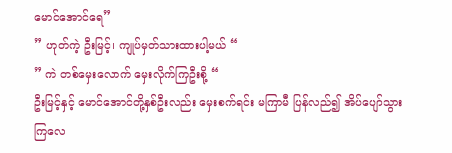မောင်အောင်ရေ”
” ဟုတ်ကဲ့ ဦးမြင့်၊ ကျုပ်မှတ်သားထားပါ့မယ် “
” ကဲ တစ်မှေးလောက် မှေးလိုက်ကြဦးစို့ “
ဦးမြင့်နှင့် မောင်အောင်တို့နှစ်ဦးလည်း မှေးစက်ရင်း မကြာမီ ပြန်လည်၍ အိပ်ပျော်သွားကြလေ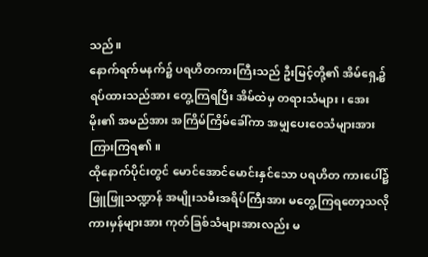သည်။
နောက်ရက်မနက်၌ ပရဟိတကားကြီးသည် ဦးမြင့်တို့၏ အိမ်ရှေ့၌ရပ်ထားသည်အား တွေ့ကြရပြီး အိမ်ထဲမှ တရားသံများ၊ အေးမိုး၏ အမည်အား အကြိမ်ကြိမ်ခေါ်ကာ အမျှပေးဝေသံများအား ကြားကြရ၏။
ထိုနောက်ပိုင်းတွင် မောင်အောင်မောင်းနှင်သော ပရဟိတ ကားပေါ်၌ ဖြူဖြူသဏ္ဍာန် အမျိုးသမီးအရိပ်ကြီးအား မတွေ့ကြရတော့သလို ကားမှန်များအား ကုတ်ခြစ်သံများအားလည်း မ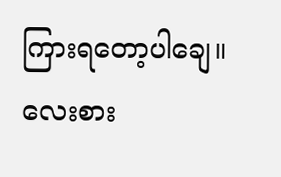ကြားရတော့ပါချေ။
လေးစား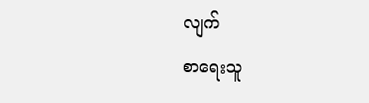လျက်
စာရေးသူ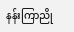နန်းကြာညို